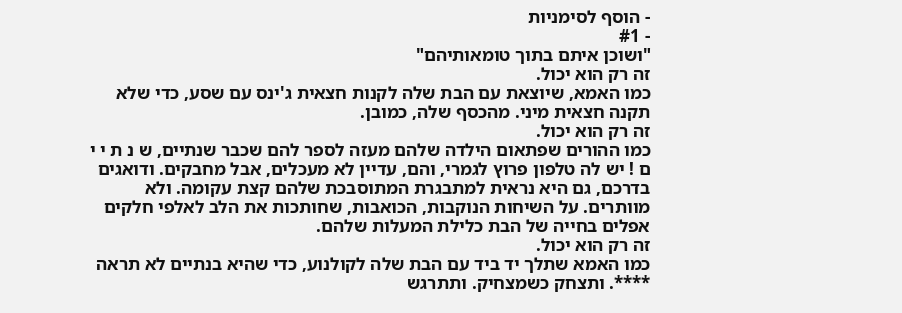- הוסף לסימניות
- #1
"ושוכן איתם בתוך טומאותיהם"
זה רק הוא יכול.
כמו האמא, שיוצאת עם הבת שלה לקנות חצאית ג'ינס עם שסע, כדי שלא תקנה חצאית מיני. מהכסף שלה, כמובן.
זה רק הוא יכול.
כמו ההורים שפתאום הילדה שלהם מעזה לספר להם שכבר שנתיים, ש נ ת י י ם ! יש לה טלפון פרוץ לגמרי, והם, עדיין לא מעכלים, אבל מחבקים. ודואגים בדרכם, גם היא נראית למתבגרת המתוסבכת שלהם קצת עקומה. ולא מוותרים. על השיחות הנוקבות, הכואבות, שחותכות את הלב לאלפי חלקים אפלים בחייה של הבת כלילת המעלות שלהם.
זה רק הוא יכול.
כמו האמא שתלך יד ביד עם הבת שלה לקולנוע, כדי שהיא בנתיים לא תראה ****. ותצחק כשמצחיק. ותתרגש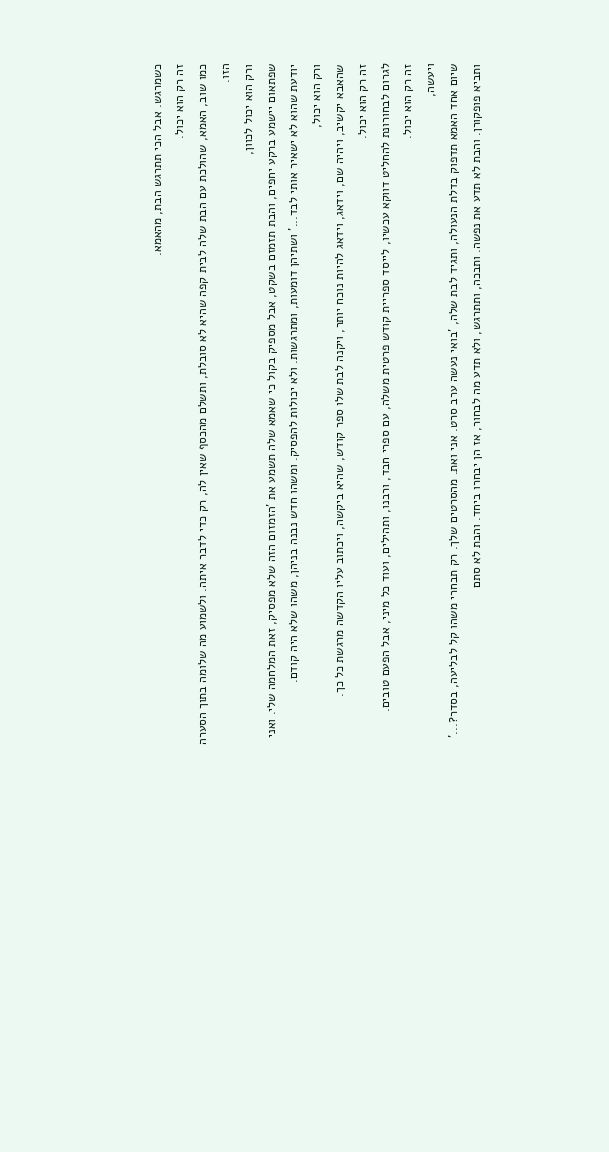כשמרגש. אבל הכי תתרגש הבת, מהאמא.
זה רק הוא יכול.
כמו שוב, האמא, שהולכת עם הבת שלה לבית קפה שהיא לא סובלת, ותשלם מהכסף שאין לה, רק כדי לדבר איתה. ולשמוע מה שלומה בתוך הסערה הזו.
ורק הוא יכול לכוון,
שפתאום יישמע ברקע יחפים, והבת תזמזם בשקט, אבל מספיק בקול כי שאמא שלה תשמע את 'הזמזום הזה שלא מפסיק, זאת המלחמה שלי. ואני יודעת שהוא לא ישאיר אותי לבד...' ושתיהן דומעות, ומתרגשות. ולא יכולות להפסיק. ומשהו חדש נבנה בניהן, משהו שלא היה קודם.
ורק הוא יכול,
שהאבא יקשיב, ויהיה שם, וידאג, וידאג להיות נוכח יותר, ויקנה לבת שלו ספר קודש, שהיא ביקשה, ויכתוב עליו הקדשה מרגשת כל כך.
זה רק הוא יכול.
לגרום לבחורונת להחליט דווקא עכשיו, לייסד ספריית קודש פרטית משלה, עם ספרי חבד, ורבנו, ותהילים, ועוד כל מיני, אבל הפעם טובים.
זה רק הוא יכול.
ויעשה,
שיום אחד האמא תדפוק בדלת הנעולה, ותגיד לבת שלה, 'בואי נעשה ערב סרט. אני ואת. מהסרטים שלך. רק תבחרי משהו קל לבליעה, בסדר?...' ותביא פופקורן. והבת לא תדע את נפשה. ותבכה, ותתרגש, ולא תדע מה לבחור, אז הן יבחרו ביחד. והבת לא סתם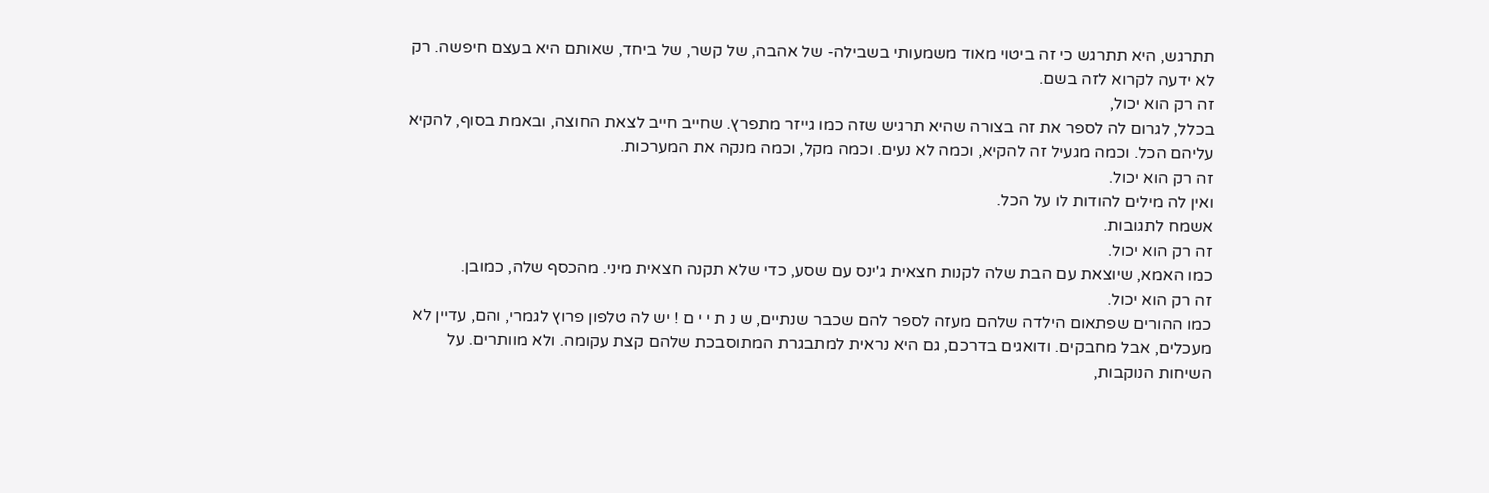תתרגש, היא תתרגש כי זה ביטוי מאוד משמעותי בשבילה- של אהבה, של קשר, של ביחד, שאותם היא בעצם חיפשה. רק לא ידעה לקרוא לזה בשם.
זה רק הוא יכול,
בכלל, לגרום לה לספר את זה בצורה שהיא תרגיש שזה כמו גייזר מתפרץ. שחייב חייב לצאת החוצה, ובאמת בסוף, להקיא עליהם הכל. וכמה מגעיל זה להקיא, וכמה לא נעים. וכמה מקל, וכמה מנקה את המערכות.
זה רק הוא יכול.
ואין לה מילים להודות לו על הכל.
אשמח לתגובות.
זה רק הוא יכול.
כמו האמא, שיוצאת עם הבת שלה לקנות חצאית ג'ינס עם שסע, כדי שלא תקנה חצאית מיני. מהכסף שלה, כמובן.
זה רק הוא יכול.
כמו ההורים שפתאום הילדה שלהם מעזה לספר להם שכבר שנתיים, ש נ ת י י ם ! יש לה טלפון פרוץ לגמרי, והם, עדיין לא מעכלים, אבל מחבקים. ודואגים בדרכם, גם היא נראית למתבגרת המתוסבכת שלהם קצת עקומה. ולא מוותרים. על השיחות הנוקבות,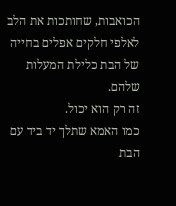הכואבות, שחותכות את הלב לאלפי חלקים אפלים בחייה של הבת כלילת המעלות שלהם.
זה רק הוא יכול.
כמו האמא שתלך יד ביד עם הבת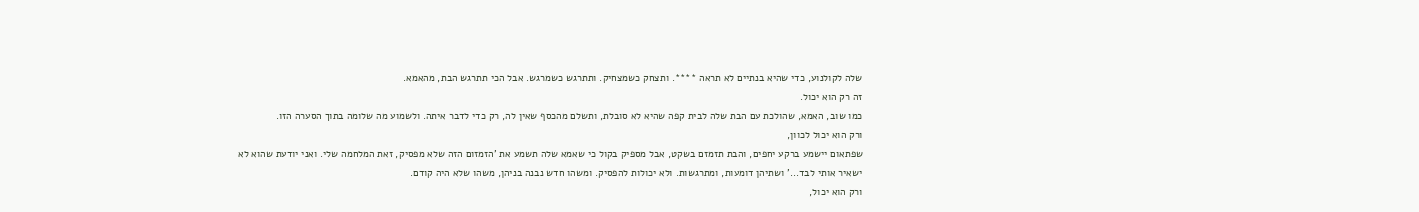שלה לקולנוע, כדי שהיא בנתיים לא תראה ****. ותצחק כשמצחיק. ותתרגש כשמרגש. אבל הכי תתרגש הבת, מהאמא.
זה רק הוא יכול.
כמו שוב, האמא, שהולכת עם הבת שלה לבית קפה שהיא לא סובלת, ותשלם מהכסף שאין לה, רק כדי לדבר איתה. ולשמוע מה שלומה בתוך הסערה הזו.
ורק הוא יכול לכוון,
שפתאום יישמע ברקע יחפים, והבת תזמזם בשקט, אבל מספיק בקול כי שאמא שלה תשמע את 'הזמזום הזה שלא מפסיק, זאת המלחמה שלי. ואני יודעת שהוא לא ישאיר אותי לבד...' ושתיהן דומעות, ומתרגשות. ולא יכולות להפסיק. ומשהו חדש נבנה בניהן, משהו שלא היה קודם.
ורק הוא יכול,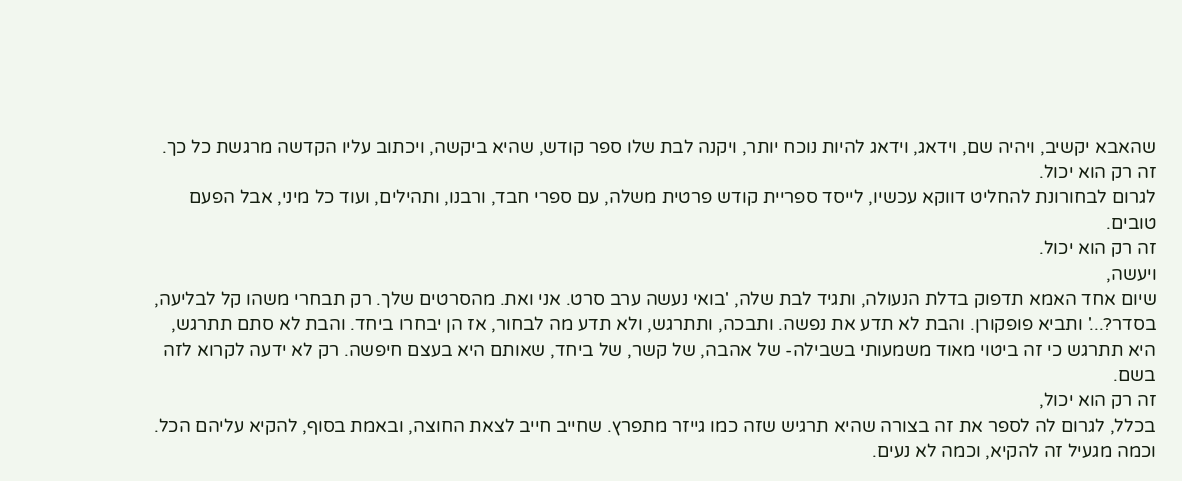שהאבא יקשיב, ויהיה שם, וידאג, וידאג להיות נוכח יותר, ויקנה לבת שלו ספר קודש, שהיא ביקשה, ויכתוב עליו הקדשה מרגשת כל כך.
זה רק הוא יכול.
לגרום לבחורונת להחליט דווקא עכשיו, לייסד ספריית קודש פרטית משלה, עם ספרי חבד, ורבנו, ותהילים, ועוד כל מיני, אבל הפעם טובים.
זה רק הוא יכול.
ויעשה,
שיום אחד האמא תדפוק בדלת הנעולה, ותגיד לבת שלה, 'בואי נעשה ערב סרט. אני ואת. מהסרטים שלך. רק תבחרי משהו קל לבליעה, בסדר?...' ותביא פופקורן. והבת לא תדע את נפשה. ותבכה, ותתרגש, ולא תדע מה לבחור, אז הן יבחרו ביחד. והבת לא סתם תתרגש, היא תתרגש כי זה ביטוי מאוד משמעותי בשבילה- של אהבה, של קשר, של ביחד, שאותם היא בעצם חיפשה. רק לא ידעה לקרוא לזה בשם.
זה רק הוא יכול,
בכלל, לגרום לה לספר את זה בצורה שהיא תרגיש שזה כמו גייזר מתפרץ. שחייב חייב לצאת החוצה, ובאמת בסוף, להקיא עליהם הכל. וכמה מגעיל זה להקיא, וכמה לא נעים.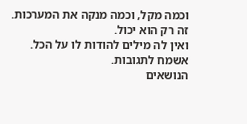וכמה מקל, וכמה מנקה את המערכות.
זה רק הוא יכול.
ואין לה מילים להודות לו על הכל.
אשמח לתגובות.
הנושאים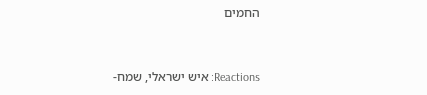החמים


Reactions: איש ישראלי, שמח-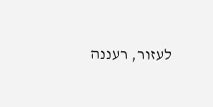לעזור, רעננה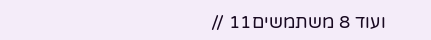ועוד 8 משתמשים11 //